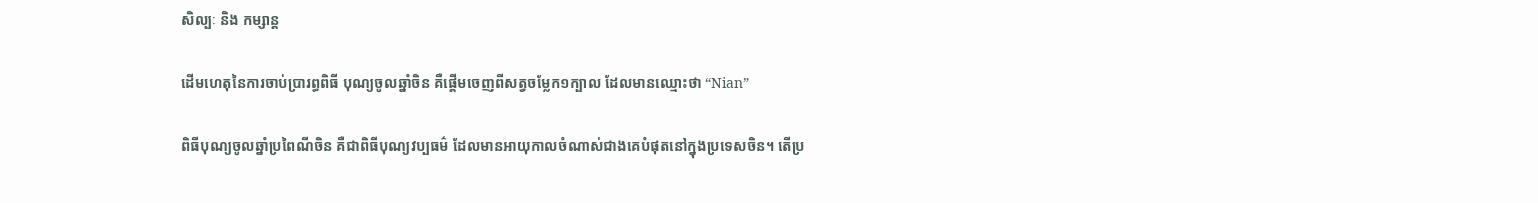សិល្បៈ និង កម្សាន្ត

ដើមហេតុនៃការចាប់ប្រារព្ធពិធី បុណ្យចូលឆ្នាំចិន គឺផ្ដើមចេញពីសត្វចម្លែក១ក្បាល ដែលមានឈ្មោះថា “Nian”

ពិធីបុណ្យចូលឆ្នាំប្រពៃណីចិន គឺជាពិធីបុណ្យវប្បធម៌ ដែលមានអាយុកាលចំណាស់ជាងគេបំផុតនៅក្នុងប្រទេសចិន។ តើប្រ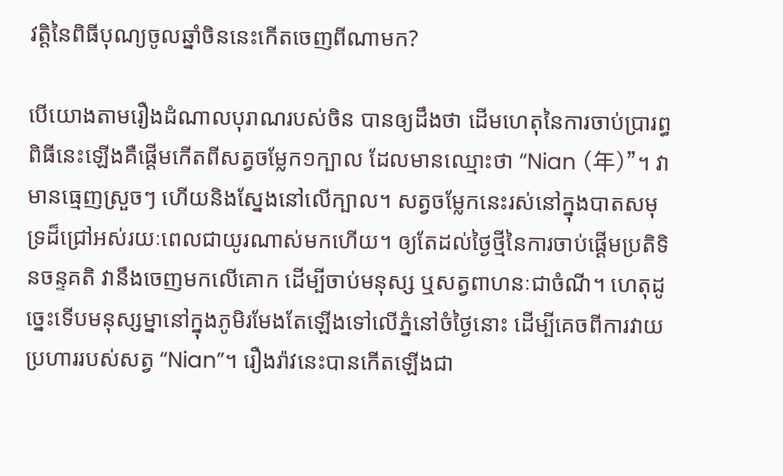វត្តិនៃពិធីបុណ្យចូលឆ្នាំចិននេះកើតចេញពីណាមក?

បើយោងតាមរឿងដំណាលបុរាណរបស់ចិន បានឲ្យដឹងថា ដើមហេតុនៃការចាប់ប្រារព្ធពិធីនេះឡើងគឺផ្ដើមកើតពីសត្វចម្លែក១ក្បាល ដែលមានឈ្មោះថា “Nian (年)”។ វាមានធ្មេញស្រួចៗ ហើយនិងស្នែងនៅលើក្បាល។ សត្វចម្លែកនេះរស់នៅក្នុងបាតសមុទ្រដ៏ជ្រៅអស់រយៈពេលជាយូរណាស់មកហើយ។ ឲ្យតែដល់ថ្ងៃថ្មីនៃការចាប់ផ្ដើមប្រតិទិនចន្ទគតិ វានឹងចេញមកលើគោក ដើម្បីចាប់មនុស្ស ឬសត្វពាហនៈជាចំណី។ ហេតុដូច្នេះទើបមនុស្សម្នានៅក្នុងភូមិរមែងតែឡើងទៅលើភ្នំនៅចំថ្ងៃនោះ ដើម្បីគេចពីការវាយប្រហាររបស់សត្វ “Nian”។ រឿងរ៉ាវនេះបានកើតឡើងជា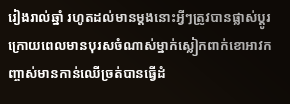រៀងរាល់ឆ្នាំ រហូតដល់មានម្ដងនោះអ្វីៗត្រូវបានផ្លាស់ប្ដូរក្រោយពេលមានបុរសចំណាស់ម្នាក់ស្លៀកពាក់ខោអាវកញ្ចាស់មានកាន់ឈើច្រត់បានធ្វើដំ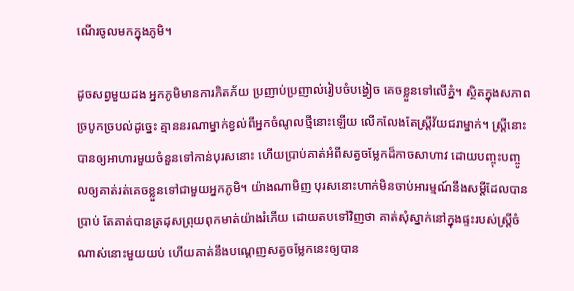ណើរចូលមកក្នុងភូមិ។

ដូចសព្វមួយដង អ្នកភូមិមានការភិតភ័យ ប្រញាប់ប្រញាល់រៀបចំបង្វៀច គេចខ្លួនទៅលើភ្នំ។ ស្ថិតក្នុងសភាពច្របូកច្របល់ដូច្នេះ គ្មាននរណាម្នាក់ខ្វល់ពីអ្នកចំណូលថ្មីនោះឡើយ លើកលែងតែស្ត្រីវ័យជរាម្នាក់។ ស្ត្រីនោះបានឲ្យអាហារមួយចំនួនទៅកាន់បុរសនោះ ហើយប្រាប់គាត់អំពីសត្វចម្លែកដ៏កាចសាហាវ ដោយបញ្ចុះបញ្ចូលឲ្យគាត់រត់គេចខ្លួនទៅជាមួយអ្នកភូមិ។ យ៉ាងណាមិញ បុរសនោះហាក់មិនចាប់អារម្មណ៍នឹងសម្ដីដែលបានប្រាប់ តែគាត់បានត្រដុសព្រុយពុកមាត់យ៉ាងរំភើយ ដោយតបទៅវិញថា គាត់សុំស្នាក់នៅក្នុងផ្ទះរបស់ស្ត្រីចំណាស់នោះមួយយប់ ហើយគាត់នឹងបណ្ដេញសត្វចម្លែកនេះឲ្យបាន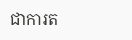ជាការត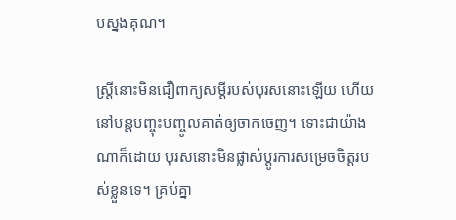បស្នងគុណ។

ស្ត្រីនោះមិនជឿពាក្យសម្ដីរបស់បុរសនោះឡើយ ហើយនៅបន្តបញ្ចុះបញ្ចូលគាត់ឲ្យចាកចេញ។ ទោះជាយ៉ាងណាក៏ដោយ បុរសនោះមិនផ្លាស់ប្ដូរការសម្រេចចិត្តរបស់ខ្លួនទេ។ គ្រប់គ្នា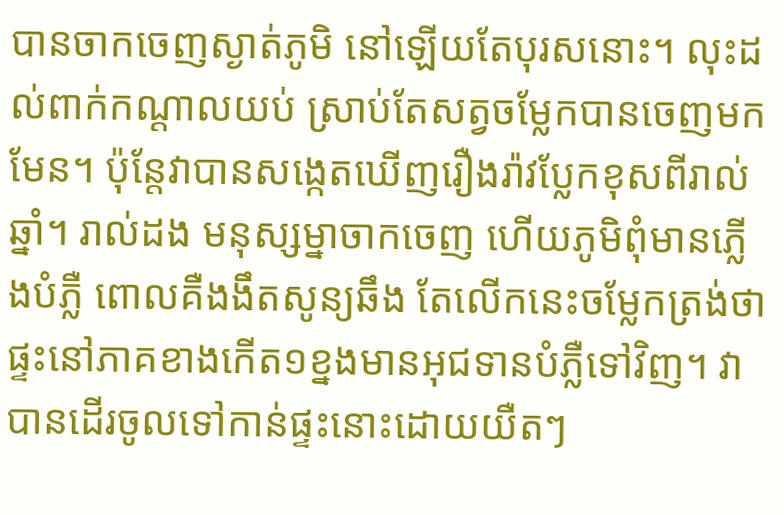បានចាកចេញស្ងាត់ភូមិ នៅឡើយតែបុរសនោះ។ លុះដល់ពាក់កណ្ដាលយប់ ស្រាប់តែសត្វចម្លែកបានចេញមកមែន។ ប៉ុន្តែវាបានសង្កេតឃើញរឿងរ៉ាវប្លែកខុសពីរាល់ឆ្នាំ។ រាល់ដង មនុស្សម្នាចាកចេញ ហើយភូមិពុំមានភ្លើងបំភ្លឺ ពោលគឺងងឹតសូន្យឆឹង តែលើកនេះចម្លែកត្រង់ថាផ្ទះនៅភាគខាងកើត១ខ្នងមានអុជទានបំភ្លឺទៅវិញ។ វាបានដើរចូលទៅកាន់ផ្ទះនោះដោយយឺតៗ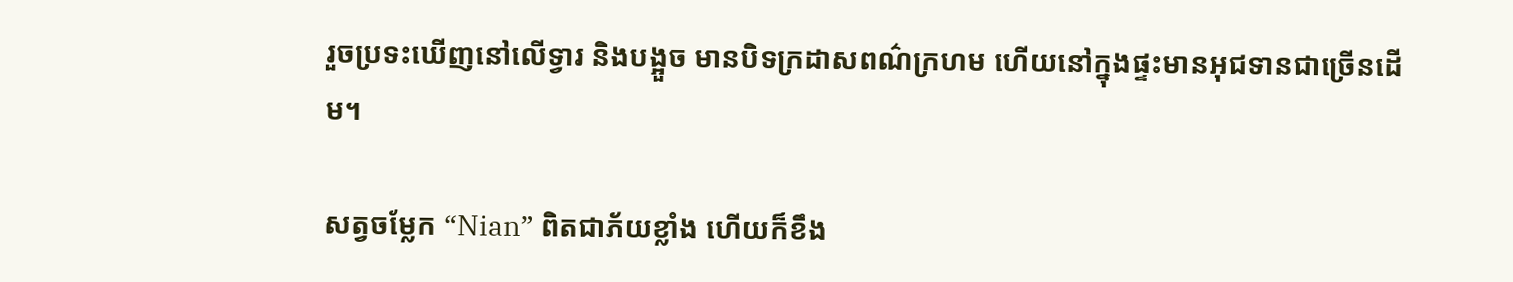រួចប្រទះឃើញនៅលើទ្វារ និងបង្អួច មានបិទក្រដាសពណ៌ក្រហម ហើយនៅក្នុងផ្ទះមានអុជទានជាច្រើនដើម។

សត្វចម្លែក “Nian” ពិតជាភ័យខ្លាំង ហើយក៏ខឹង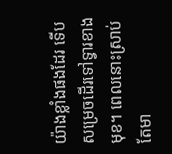យ៉ាងខ្លាំងផងដែរ ទើបសម្រេចដើរទៅទ្វារខាងមុខ។ ពេលនោះស្រាប់តែមា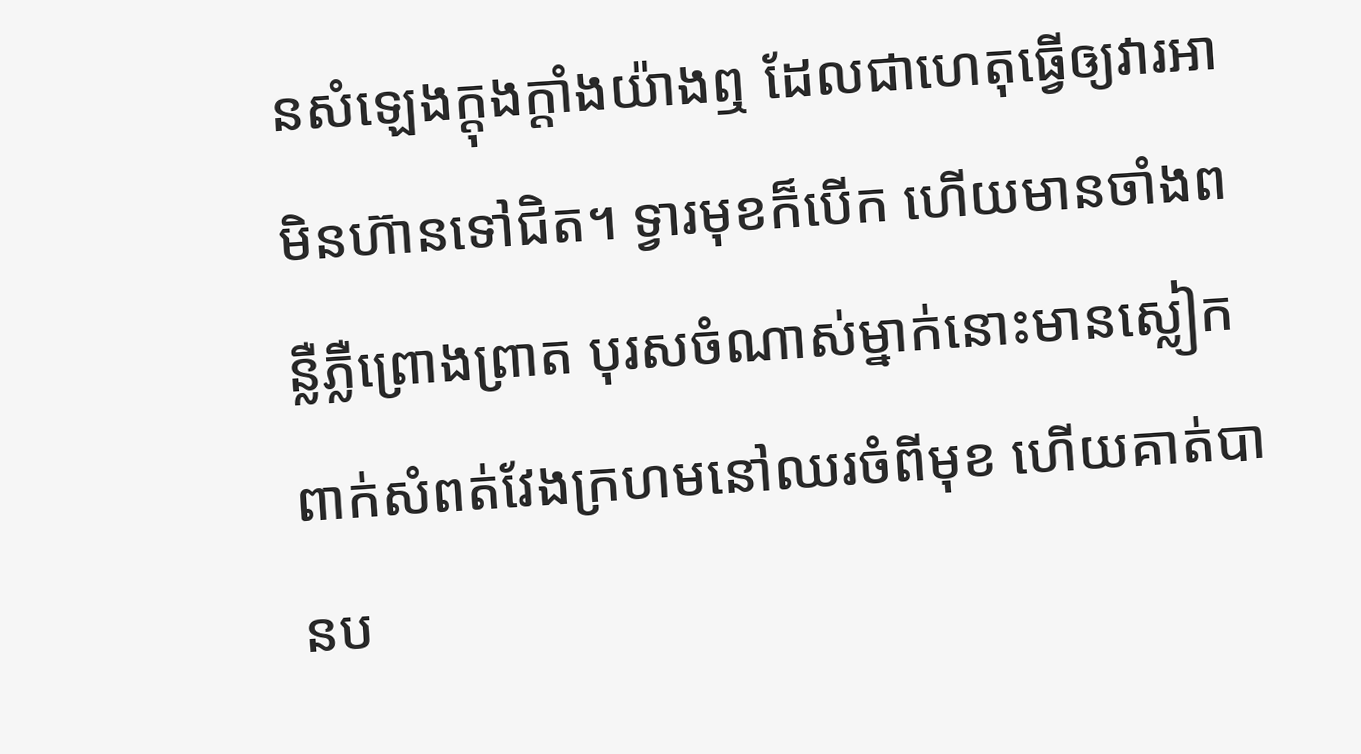នសំឡេងក្ដុងក្ដាំងយ៉ាងឮ ដែលជាហេតុធ្វើឲ្យវារអាមិនហ៊ានទៅជិត។ ទ្វារមុខក៏បើក ហើយមានចាំងពន្លឺភ្លឺព្រោងព្រាត បុរសចំណាស់ម្នាក់នោះមានស្លៀកពាក់សំពត់វែងក្រហមនៅឈរចំពីមុខ ហើយគាត់បានប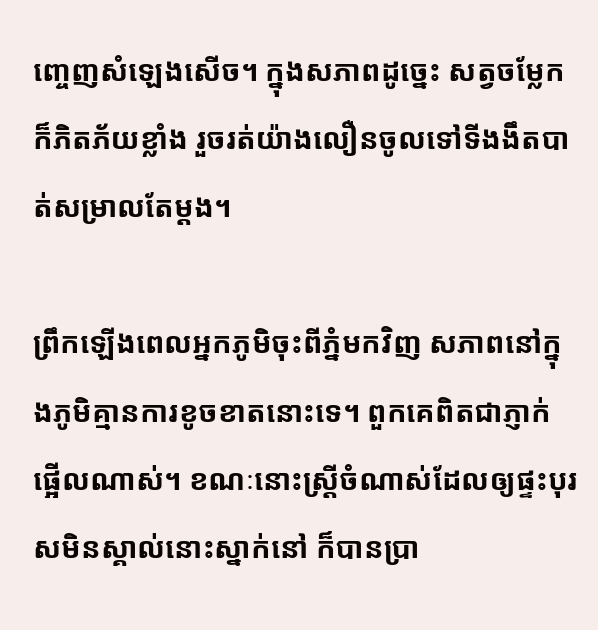ញ្ចេញសំឡេងសើច។ ក្នុងសភាពដូច្នេះ សត្វចម្លែកក៏ភិតភ័យខ្លាំង រួចរត់យ៉ាងលឿនចូលទៅទីងងឹតបាត់សម្រាលតែម្ដង។

ព្រឹកឡើងពេលអ្នកភូមិចុះពីភ្នំមកវិញ សភាពនៅក្នុងភូមិគ្មានការខូចខាតនោះទេ។ ពួកគេពិតជាភ្ញាក់ផ្អើលណាស់។ ខណៈនោះស្ត្រីចំណាស់ដែលឲ្យផ្ទះបុរសមិនស្គាល់នោះស្នាក់នៅ ក៏បានប្រា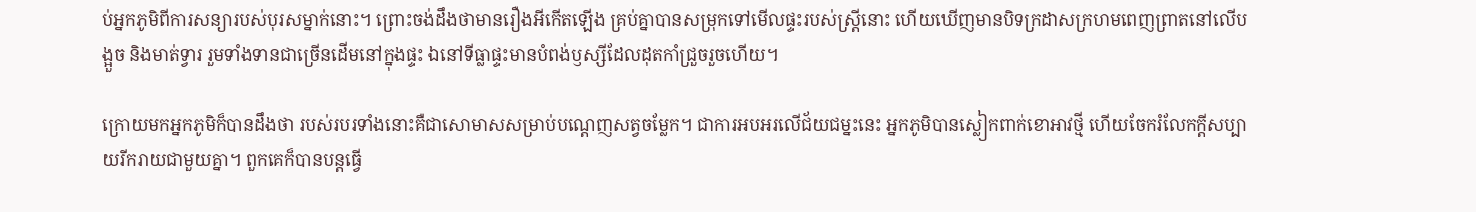ប់អ្នកភូមិពីការសន្យារបស់បុរសម្នាក់នោះ។ ព្រោះចង់ដឹងថាមានរឿងអីកើតឡើង គ្រប់គ្នាបានសម្រុកទៅមើលផ្ទះរបស់ស្ត្រីនោះ ហើយឃើញមានបិទក្រដាសក្រហមពេញព្រាតនៅលើបង្អួច និងមាត់ទ្វារ រួមទាំងទានជាច្រើនដើមនៅក្នុងផ្ទះ ឯនៅទីធ្លាផ្ទះមានបំពង់ឫស្សីដែលដុតកាំជ្រួចរួចហើយ។

ក្រោយមកអ្នកភូមិក៏បានដឹងថា របស់របរទាំងនោះគឺជាសោមាសសម្រាប់បណ្ដេញសត្វចម្លែក។ ជាការអបអរលើជ័យជម្នះនេះ អ្នកភូមិបានស្លៀកពាក់ខោអាវថ្មី ហើយចែករំលែកក្ដីសប្បាយរីករាយជាមួយគ្នា។ ពួកគេក៏បានបន្តធ្វើ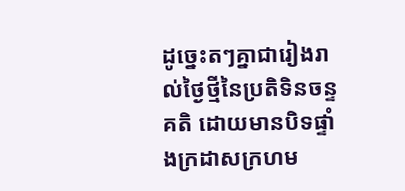ដូច្នេះតៗគ្នាជារៀងរាល់ថ្ងៃថ្មីនៃប្រតិទិនចន្ទគតិ ដោយមានបិទផ្ទាំងក្រដាសក្រហម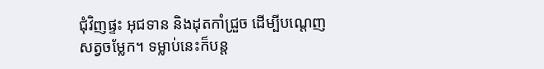ជុំវិញផ្ទះ អុជទាន និងដុតកាំជ្រួច ដើម្បីបណ្ដេញសត្វចម្លែក។ ទម្លាប់នេះក៏បន្ត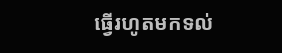ធ្វើរហូតមកទល់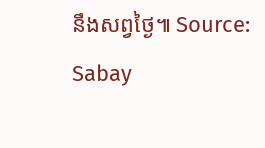នឹងសព្វថ្ងៃ៕ Source: Sabay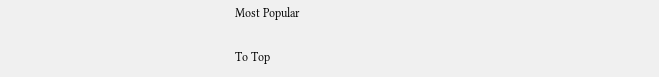Most Popular

To Top